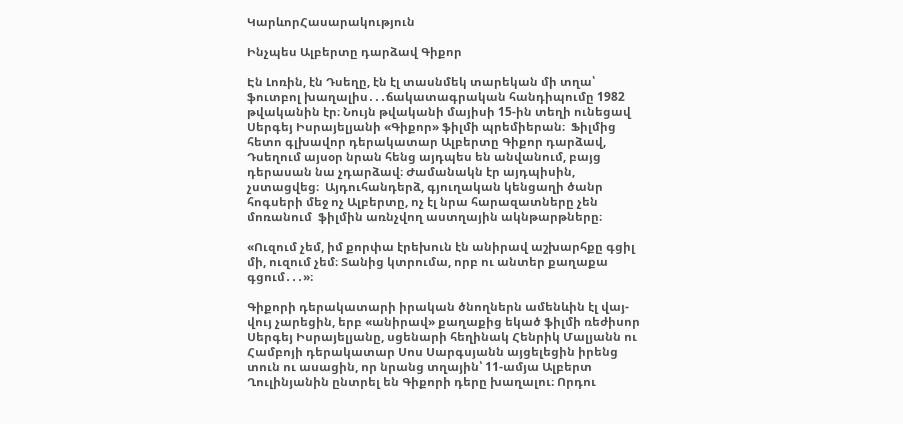ԿարևորՀասարակություն

Ինչպես Ալբերտը դարձավ Գիքոր

Էն Լոռին, էն Դսեղը, էն էլ տասնմեկ տարեկան մի տղա՝ ֆուտբոլ խաղալիս․․․ճակատագրական հանդիպումը 1982 թվականին էր։ Նույն թվականի մայիսի 15-ին տեղի ունեցավ  Սերգեյ Իսրայելյանի «Գիքոր» ֆիլմի պրեմիերան։  Ֆիլմից հետո գլխավոր դերակատար Ալբերտը Գիքոր դարձավ, Դսեղում այսօր նրան հենց այդպես են անվանում, բայց դերասան նա չդարձավ։ Ժամանակն էր այդպիսին, չստացվեց։  Այդուհանդերձ, գյուղական կենցաղի ծանր հոգսերի մեջ ոչ Ալբերտը, ոչ էլ նրա հարազատները չեն մոռանում  ֆիլմին առնչվող աստղային ակնթարթները։

«Ուզում չեմ, իմ քորփա էրեխուն էն անիրավ աշխարհքը գցիլ մի, ուզում չեմ։ Տանից կտրումա, որբ ու անտեր քաղաքա գցում․․․»։

Գիքորի դերակատարի իրական ծնողներն ամենևին էլ վայ-վույ չարեցին, երբ «անիրավ» քաղաքից եկած ֆիլմի ռեժիսոր Սերգեյ Իսրայելյանը, սցենարի հեղինակ Հենրիկ Մալյանն ու  Համբոյի դերակատար Սոս Սարգսյանն այցելեցին իրենց տուն ու ասացին, որ նրանց տղային՝ 11-ամյա Ալբերտ  Ղուլինյանին ընտրել են Գիքորի դերը խաղալու։ Որդու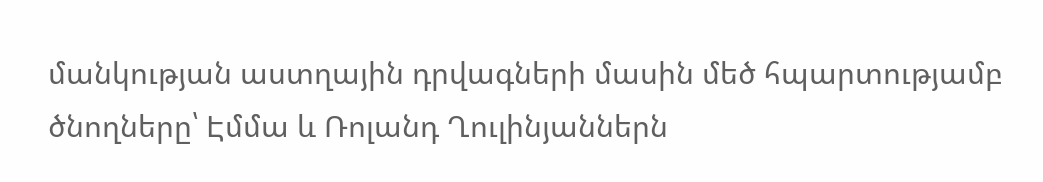մանկության աստղային դրվագների մասին մեծ հպարտությամբ ծնողները՝ Էմմա և Ռոլանդ Ղուլինյաններն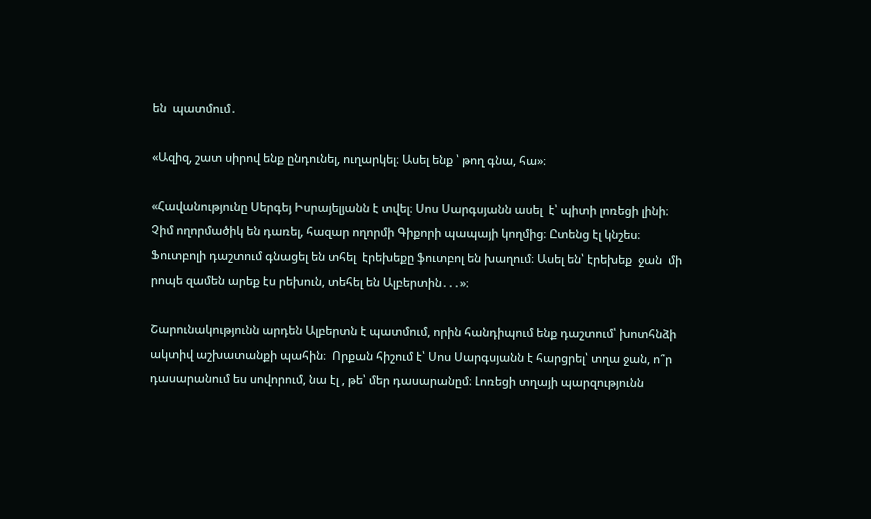են  պատմում․

«Ազիզ, շատ սիրով ենք ընդունել, ուղարկել։ Ասել ենք ՝ թող գնա, հա»։

«Հավանությունը Սերգեյ Իսրայելյանն է տվել։ Սոս Սարգսյանն ասել  է՝ պիտի լոռեցի լինի։  Չիմ ողորմածիկ են դառել, հազար ողորմի Գիքորի պապայի կողմից։ Ըտենց էլ կնշես։ Ֆուտբոլի դաշտում գնացել են տհել  էրեխեքը ֆուտբոլ են խաղում։ Ասել են՝ էրեխեք  ջան  մի րոպե զամեն արեք էս րեխուն, տեհել են Ալբերտին․․․»։

Շարունակությունն արդեն Ալբերտն է պատմում, որին հանդիպում ենք դաշտում՝ խոտհնձի ակտիվ աշխատանքի պահին։  Որքան հիշում է՝ Սոս Սարգսյանն է հարցրել՝ տղա ջան, ո՞ր դասարանում ես սովորում, նա էլ , թե՝ մեր դասարանըմ։ Լոռեցի տղայի պարզությունն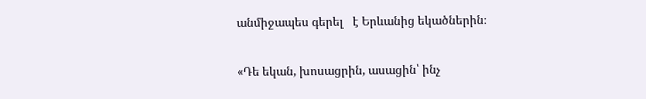անմիջապես գերել   է Երևանից եկածներին։

«Դե եկան, խոսացրին, ասացին՝ ինչ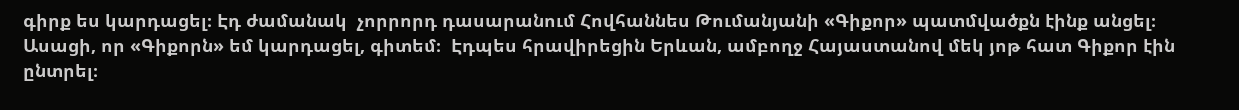գիրք ես կարդացել։ Էդ ժամանակ  չորրորդ դասարանում Հովհաննես Թումանյանի «Գիքոր» պատմվածքն էինք անցել։ Ասացի, որ «Գիքորն» եմ կարդացել, գիտեմ։  Էդպես հրավիրեցին Երևան, ամբողջ Հայաստանով մեկ յոթ հատ Գիքոր էին ընտրել։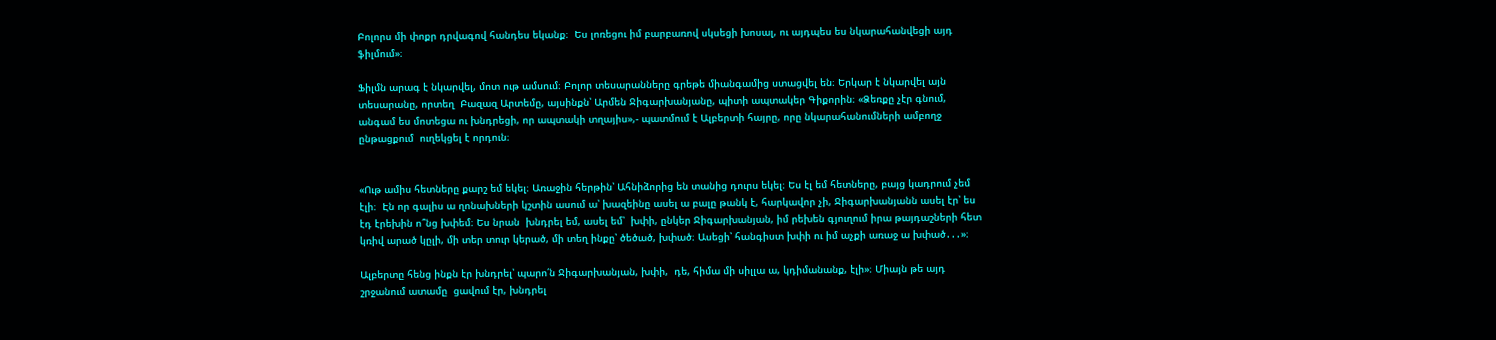Բոլորս մի փոքր դրվագով հանդես եկանք։  Ես լոռեցու իմ բարբառով սկսեցի խոսալ, ու այդպես ես նկարահանվեցի այդ ֆիլմում»։

Ֆիլմն արագ է նկարվել, մոտ ութ ամսում։ Բոլոր տեսարանները գրեթե միանգամից ստացվել են։ Երկար է նկարվել այն տեսարանը, որտեղ  Բազազ Արտեմը, այսինքն՝ Արմեն Ջիգարխանյանը, պիտի ապտակեր Գիքորին։ «Ձեռքը չէր գնում, անգամ ես մոտեցա ու խնդրեցի, որ ապտակի տղայիս»,- պատմում է Ալբերտի հայրը, որը նկարահանումների ամբողջ ընթացքում  ուղեկցել է որդուն։


«Ութ ամիս հետները քարշ եմ եկել։ Առաջին հերթին՝ Ահնիձորից են տանից դուրս եկել։ Ես էլ եմ հետները, բայց կադրում չեմ էլի։  Էն որ գալիս ա ղոնախների կշտին ասում ա՝ խազեինը ասել ա բալը թանկ է, հարկավոր չի, Ջիգարխանյանն ասել էր՝ ես էդ էրեխին ո՞նց խփեմ։ Ես նրան  խնդրել եմ, ասել եմ՝  խփի, ընկեր Ջիգարխանյան, իմ րեխեն գյուղում իրա թայդաշների հետ կռիվ արած կըլի, մի տեր տուր կերած, մի տեղ ինքը՝ ծեծած, խփած։ Ասեցի՝ հանգիստ խփի ու իմ աչքի առաջ ա խփած․․․»։

Ալբերտը հենց ինքն էր խնդրել՝ պարո՛ն Ջիգարխանյան, խփի,  դե, հիմա մի սիլլա ա, կդիմանանք, էլի»։ Միայն թե այդ շրջանում ատամը  ցավում էր, խնդրել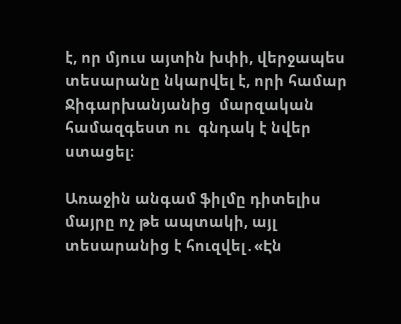է, որ մյուս այտին խփի, վերջապես տեսարանը նկարվել է, որի համար Ջիգարխանյանից  մարզական համազգեստ ու  գնդակ է նվեր ստացել։

Առաջին անգամ ֆիլմը դիտելիս մայրը ոչ թե ապտակի, այլ տեսարանից է հուզվել․«Էն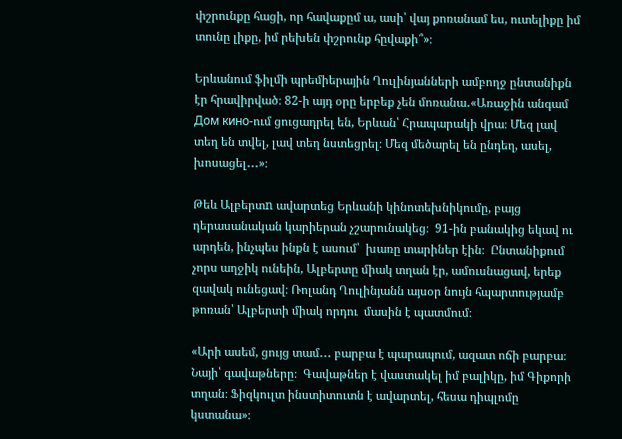փշրունքը հացի, որ հավաքըմ ա, ասի՝ վայ քոռանամ ես, ուտելիքը իմ տունը լիքը, իմ րեխեն փշրունք հըվաքի՞»։

Երևանում ֆիլմի պրեմիերային Ղուլինյանների ամբողջ ընտանիքն էր հրավիրված։ 82-ի այդ օրը երբեք չեն մոռանա․«Առաջին անգամ  Дом кино-ում ցուցադրել են, Երևան՝ Հրապարակի վրա։ Մեզ լավ տեղ են տվել, լավ տեղ նստեցրել։ Մեզ մեծարել են ընդեղ, ասել, խոսացել․․․»։

Թեև Ալբերտn ավարտեց Երևանի կինոտեխնիկումը, բայց դերասանական կարիերան չշարունակեց։  91-ին բանակից եկավ ու արդեն, ինչպես ինքն է ասում՝  խառը տարիներ էին։  Ընտանիքում չորս աղջիկ ունեին, Ալբերտը միակ տղան էր, ամուսնացավ, երեք զավակ ունեցավ։ Ռոլանդ Ղուլինյանն այսօր նույն հպարտությամբ թոռան՝ Ալբերտի միակ որդու  մասին է պատմում։

«Արի ասեմ, ցույց տամ․․․ բարբա է պարապում, ազատ ոճի բարբա։ Նայի՝ գավաթները։  Գավաթներ է վաստակել իմ բալիկը, իմ Գիքորի տղան։ Ֆիզկուլտ ինստիտուտն է ավարտել, հեսա դիպլոմը կստանա»։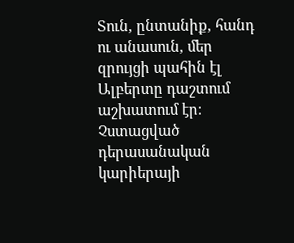Տուն, ընտանիք, հանդ ու անասուն, մեր զրույցի պահին էլ  Ալբերտը դաշտում աշխատում էր։ Չստացված դերասանական կարիերայի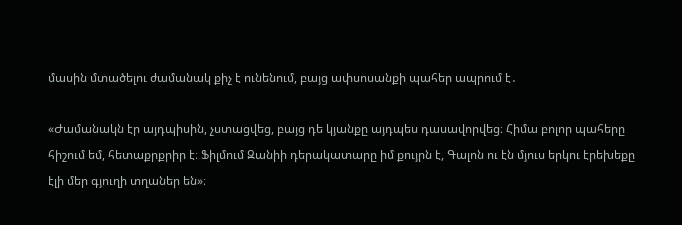մասին մտածելու ժամանակ քիչ է ունենում, բայց ափսոսանքի պահեր ապրում է․

«Ժամանակն էր այդպիսին, չստացվեց, բայց դե կյանքը այդպես դասավորվեց։ Հիմա բոլոր պահերը հիշում եմ, հետաքրքրիր է։ Ֆիլմում Զանիի դերակատարը իմ քույրն է, Գալոն ու էն մյուս երկու էրեխեքը էլի մեր գյուղի տղաներ են»։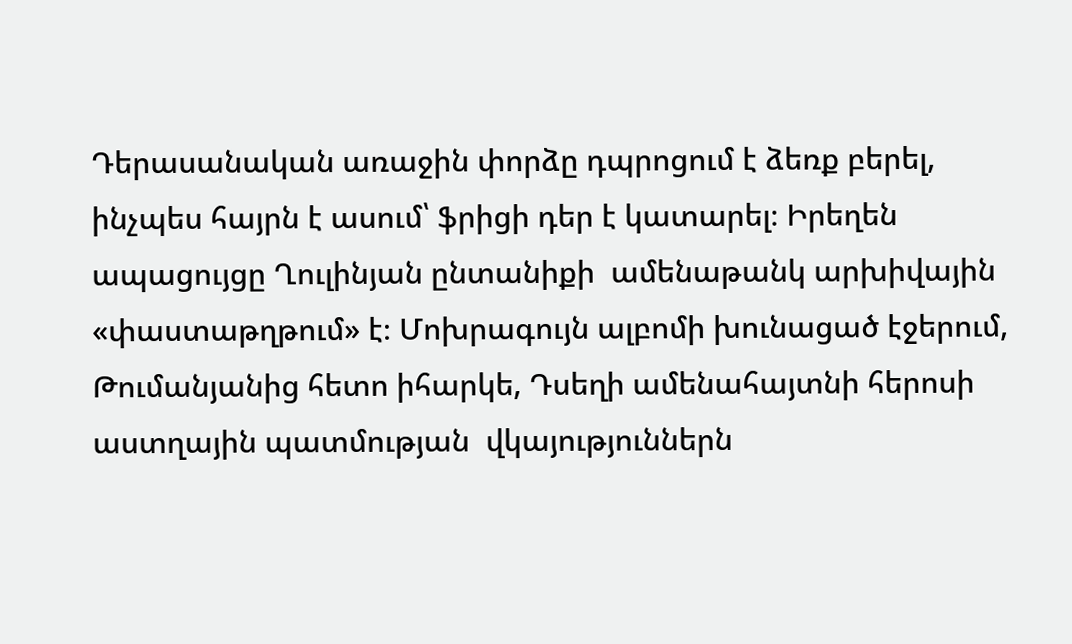Դերասանական առաջին փորձը դպրոցում է ձեռք բերել, ինչպես հայրն է ասում՝ ֆրիցի դեր է կատարել։ Իրեղեն ապացույցը Ղուլինյան ընտանիքի  ամենաթանկ արխիվային «փաստաթղթում» է։ Մոխրագույն ալբոմի խունացած էջերում,  Թումանյանից հետո իհարկե, Դսեղի ամենահայտնի հերոսի աստղային պատմության  վկայություններն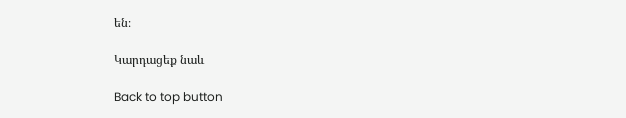են։

Կարդացեք նաև

Back to top button